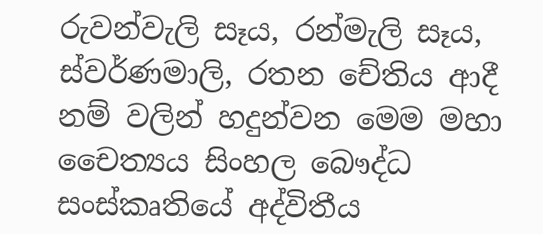රුවන්වැලි සෑය, රන්මැලි සෑය, ස්වර්ණමාලි, රතන චේතිය ආදී නම් වලින් හදුන්වන මෙම මහා චෛත්‍යය සිංහල බෞද්ධ සංස්කෘතියේ අද්විතීය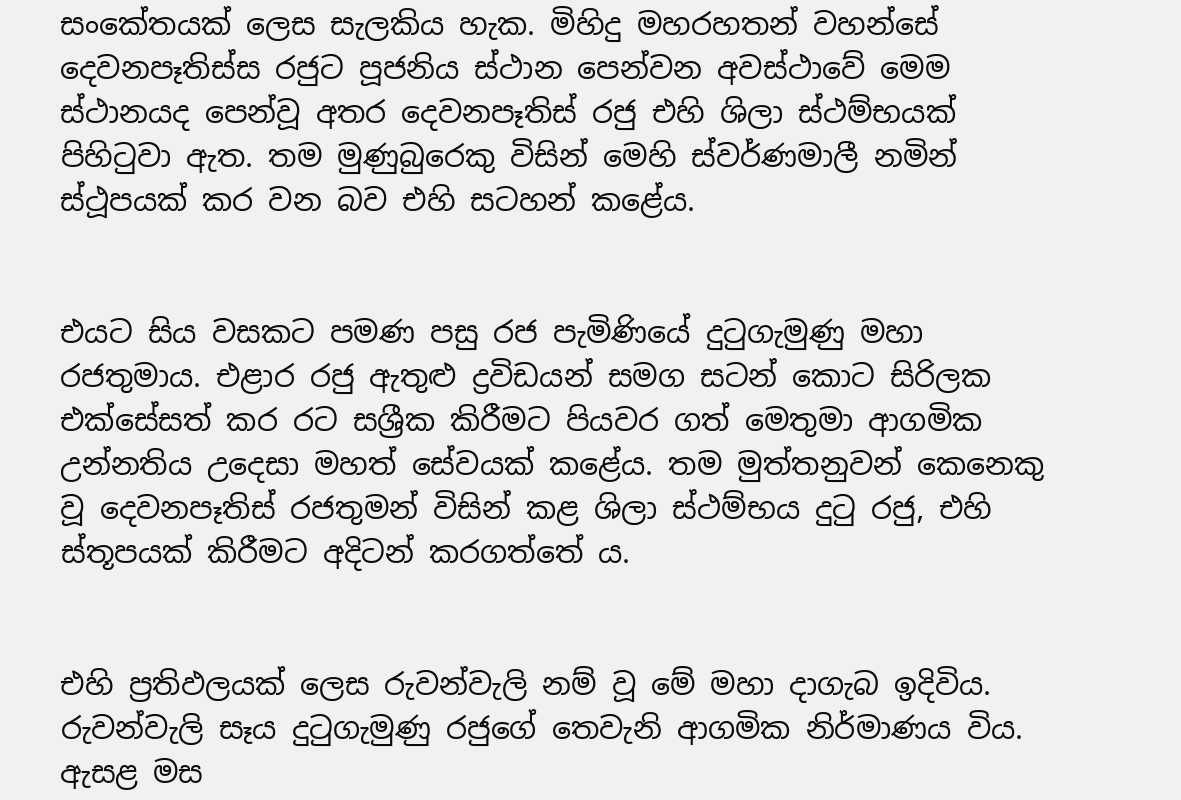සංකේතයක් ලෙස සැලකිය හැක. මිහිදු මහරහතන් වහන්සේ දෙවනපෑතිස්ස රජුට පූජනිය ස්ථාන පෙන්වන අවස්ථාවේ මෙම ස්ථානයද පෙන්වූ අතර දෙවනපෑතිස් රජු එහි ශිලා ස්ථම්භයක් පිහිටුවා ඇත. තම මුණුබුරෙකු විසින් මෙහි ස්වර්ණමාලී නමින් ස්ථූපයක් කර වන බව එහි සටහන් කළේය.


එයට සිය වසකට පමණ පසු රජ පැමිණියේ දුටුගැමුණු මහා රජතුමාය. එළාර රජු ඇතුළු ද්‍රවිඩයන් සමග සටන් කොට සිරිලක එක්සේසත් කර රට සශ්‍රීක කිරීමට පියවර ගත් මෙතුමා ආගමික උන්නතිය උදෙසා මහත් සේවයක් කළේය. තම මුත්තනුවන් කෙනෙකු වූ දෙවනපෑතිස් රජතුමන් විසින් කළ ශිලා ස්ථම්භය දුටු රජු, එහි ස්තූපයක් කිරීමට අදිටන් කරගත්තේ ය.


එහි ප්‍රතිඵලයක් ලෙස රුවන්වැලි නම් වූ මේ මහා දාගැබ ඉදිවිය. රුවන්වැලි සෑය දුටුගැමුණු රජුගේ තෙවැනි ආගමික නිර්මාණය විය. ඇසළ මස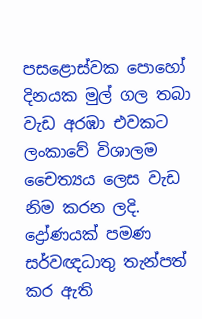පසළොස්වක පොහෝ දිනයක මුල් ගල තබා වැඩ අරඹා එවකට ලංකාවේ විශාලම චෛත්‍යය ලෙස වැඩ නිම කරන ලදි. ද්‍රෝණයක් පමණ සර්වඥධාතු තැන්පත් කර ඇති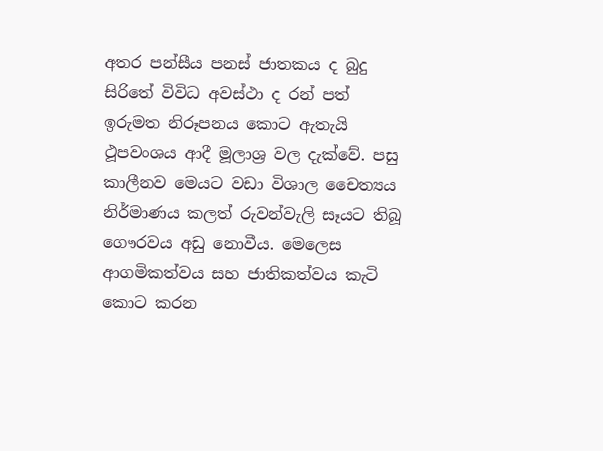අතර පන්සීය පනස් ජාතකය ද බුදු සිරිතේ විවිධ අවස්ථා ද රන් පත් ඉරුමත නිරූපනය කොට ඇතැයි ථූපවංශය ආදී මූලාශ්‍ර වල දැක්වේ. පසු කාලීනව මෙයට වඩා විශාල චෛත්‍යය නිර්මාණය කලත් රුවන්වැලි සෑයට තිබූ ගෞරවය අඩු නොවීය. මෙලෙස ආගමිකත්වය සහ ජාතිකත්වය කැටි කොට කරන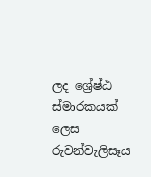ලද ශ්‍රේෂ්ඨ ස්මාරකයක් ලෙස රුවන්වැලිසෑය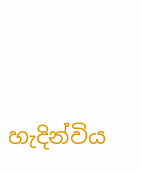හැදින්විය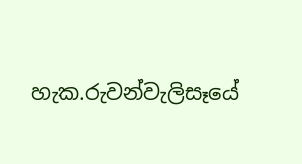හැක.රුවන්වැලිසෑයේ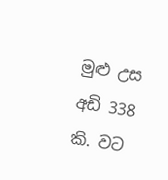මුළු උස අඩි 338 කි. වට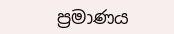ප්‍රමාණය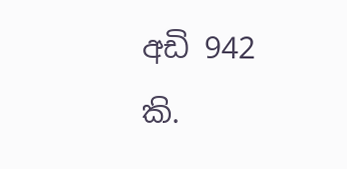අඩි 942 කි.